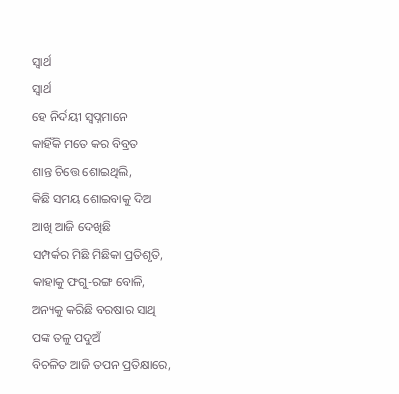ସ୍ୱାର୍ଥ
ସ୍ୱାର୍ଥ
ହେ ନିର୍ଦୟୀ ସ୍ବପ୍ନମାନେ
କାହିଁକି ମତେ କର ବିବ୍ରତ
ଶାନ୍ତ ଚିତ୍ତେ ଶୋଇଥିଲି,
କିଛି ସମୟ ଶୋଇବାକୁ ଦିଅ
ଆଖି ଆଜି ଦେଖିଛି
ସମ୍ପର୍କର ମିଛି ମିଛିକା ପ୍ରତିଶୃତି,
କାହାକୁ ଫଗୁ-ରଙ୍ଗ ବୋଳି,
ଅନ୍ୟକୁ କରିଛି ବରଷାର ସାଥି
ପଙ୍କ ତଳୁ ପଦୁଅଁ
ବିଚଳିତ ଆଜି ତପନ ପ୍ରତିକ୍ଷାରେ,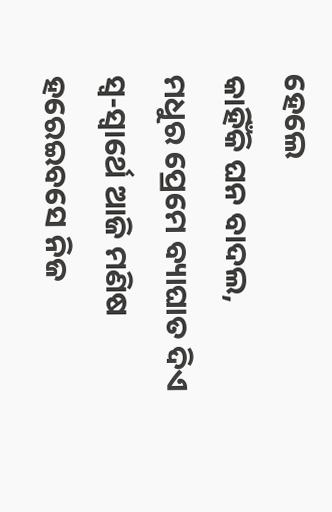ହେଲେ
କାହିଁକି ଘନ ବାଦଲ,
ମଧୁର ପ୍ରେମେ ବ୍ୟାଘାତ ଦିଏ
ସ୍ୱ-ସ୍ୱାର୍ଥେ ଆଜି ମଣିଷ
ହରେଇବସେ ନିଜ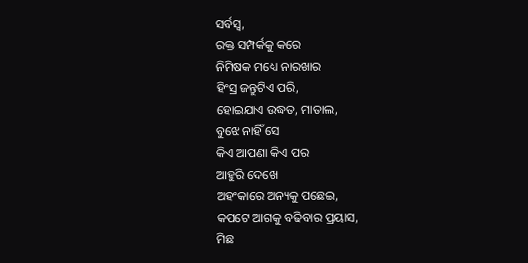ସର୍ବସ୍ୱ,
ରକ୍ତ ସମ୍ପର୍କକୁ କରେ
ନିମିଷକ ମଧ୍ୟେ ନାରଖାର
ହିଂସ୍ର ଜନ୍ତୁଟିଏ ପରି,
ହୋଇଯାଏ ଉଦ୍ଧତ, ମାତାଲ,
ବୁଝେ ନାହିଁ ସେ
କିଏ ଆପଣା କିଏ ପର
ଆହୁରି ଦେଖେ
ଅହଂକାରେ ଅନ୍ୟକୁ ପଛେଇ,
କପଟେ ଆଗକୁ ବଢିବାର ପ୍ରୟାସ,
ମିଛ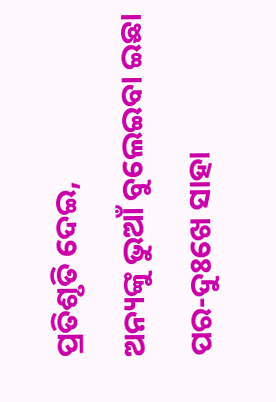ପ୍ରତିଶୃତି ଦେଇ,
ଅନ୍ୟଙ୍କୁ ଭୁଆଁ ବୁଲେଇବା ଇଛା
ପର-ଦୁଃଖେ ସାହା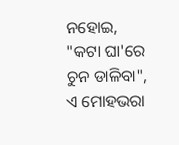ନହୋଇ,
"କଟା ଘା'ରେ ଚୁନ ଡାଳିବା",
ଏ ମୋହଭରା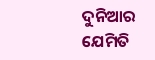ଦୁନିଆର
ଯେମିତି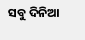ସବୁ ଦିନିଆ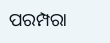ପରମ୍ପରା